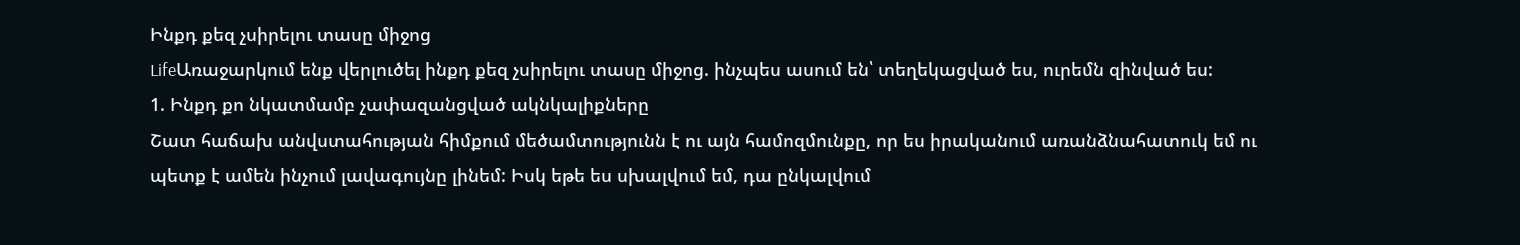Ինքդ քեզ չսիրելու տասը միջոց
LifeԱռաջարկում ենք վերլուծել ինքդ քեզ չսիրելու տասը միջոց. ինչպես ասում են՝ տեղեկացված ես, ուրեմն զինված ես:
1. Ինքդ քո նկատմամբ չափազանցված ակնկալիքները
Շատ հաճախ անվստահության հիմքում մեծամտությունն է ու այն համոզմունքը, որ ես իրականում առանձնահատուկ եմ ու պետք է ամեն ինչում լավագույնը լինեմ: Իսկ եթե ես սխալվում եմ, դա ընկալվում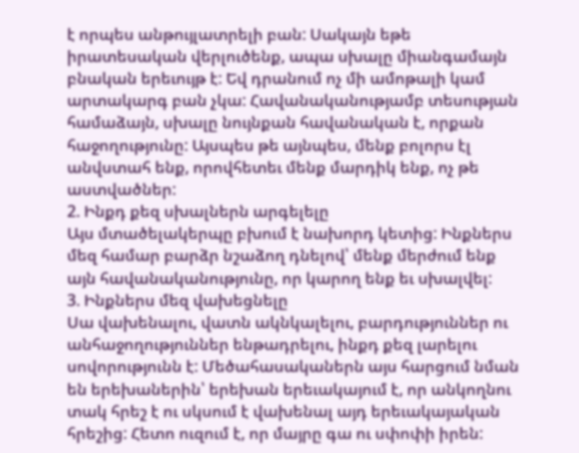է որպես անթույլատրելի բան: Սակայն եթե իրատեսական վերլուծենք, ապա սխալը միանգամայն բնական երեւույթ է: Եվ դրանում ոչ մի ամոթալի կամ արտակարգ բան չկա: Հավանականությամբ տեսության համաձայն, սխալը նույնքան հավանական է, որքան հաջողությունը: Այսպես թե այնպես, մենք բոլորս էլ անվստահ ենք, որովհետեւ մենք մարդիկ ենք, ոչ թե աստվածներ:
2. Ինքդ քեզ սխալներն արգելելը
Այս մտածելակերպը բխում է նախորդ կետից: Ինքներս մեզ համար բարձր նշաձող դնելով՝ մենք մերժում ենք այն հավանականությունը, որ կարող ենք եւ սխալվել:
3. Ինքներս մեզ վախեցնելը
Սա վախենալու, վատն ակնկալելու, բարդություններ ու անհաջողություններ ենթադրելու, ինքդ քեզ լարելու սովորությունն է: Մեծահասականերն այս հարցում նման են երեխաներին՝ երեխան երեւակայում է, որ անկողնու տակ հրեշ է ու սկսում է վախենալ այդ երեւակայական հրեշից: Հետո ուզում է, որ մայրը գա ու սփոփի իրեն: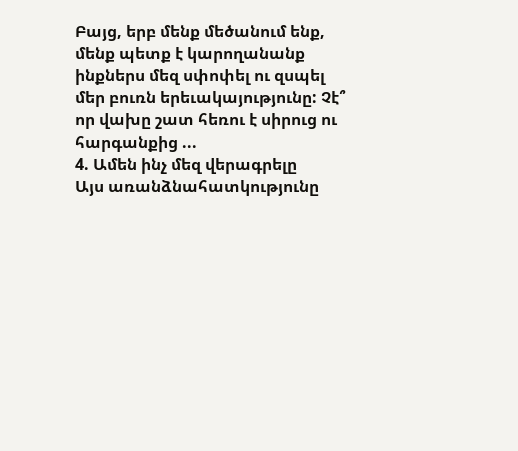Բայց, երբ մենք մեծանում ենք, մենք պետք է կարողանանք ինքներս մեզ սփոփել ու զսպել մեր բուռն երեւակայությունը: Չէ՞ որ վախը շատ հեռու է սիրուց ու հարգանքից ...
4. Ամեն ինչ մեզ վերագրելը
Այս առանձնահատկությունը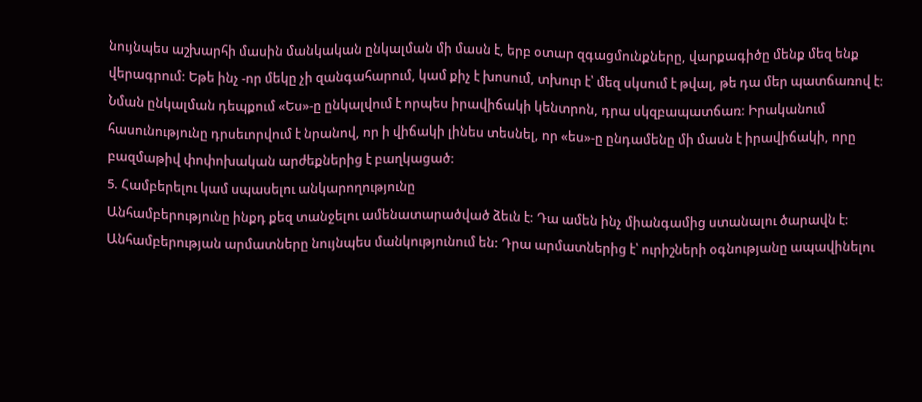նույնպես աշխարհի մասին մանկական ընկալման մի մասն է, երբ օտար զգացմունքները, վարքագիծը մենք մեզ ենք վերագրում: Եթե ինչ -որ մեկը չի զանգահարում, կամ քիչ է խոսում, տխուր է՝ մեզ սկսում է թվալ, թե դա մեր պատճառով է: Նման ընկալման դեպքում «Ես»-ը ընկալվում է որպես իրավիճակի կենտրոն, դրա սկզբապատճառ: Իրականում հասունությունը դրսեւորվում է նրանով, որ ի վիճակի լինես տեսնել, որ «ես»-ը ընդամենը մի մասն է իրավիճակի, որը բազմաթիվ փոփոխական արժեքներից է բաղկացած:
5. Համբերելու կամ սպասելու անկարողությունը
Անհամբերությունը ինքդ քեզ տանջելու ամենատարածված ձեւն է: Դա ամեն ինչ միանգամից ստանալու ծարավն է: Անհամբերության արմատները նույնպես մանկությունում են: Դրա արմատներից է՝ ուրիշների օգնությանը ապավինելու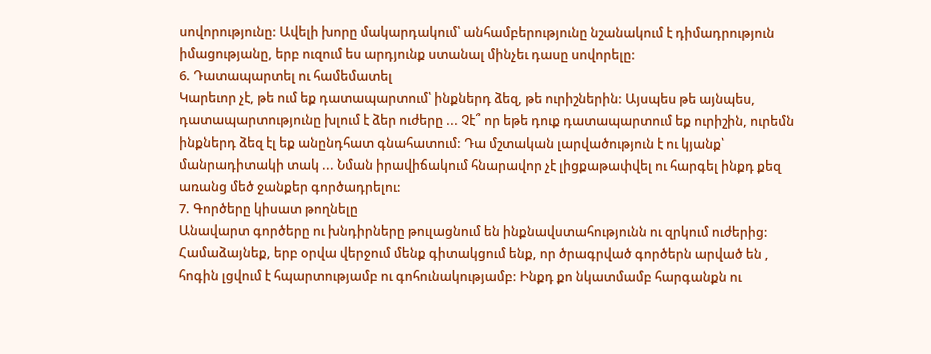սովորությունը: Ավելի խորը մակարդակում՝ անհամբերությունը նշանակում է դիմադրություն իմացությանը, երբ ուզում ես արդյունք ստանալ մինչեւ դասը սովորելը:
6. Դատապարտել ու համեմատել
Կարեւոր չէ, թե ում եք դատապարտում՝ ինքներդ ձեզ, թե ուրիշներին: Այսպես թե այնպես, դատապարտությունը խլում է ձեր ուժերը ... Չէ՞ որ եթե դուք դատապարտում եք ուրիշին, ուրեմն ինքներդ ձեզ էլ եք անընդհատ գնահատում: Դա մշտական լարվածություն է ու կյանք՝ մանրադիտակի տակ ... Նման իրավիճակում հնարավոր չէ լիցքաթափվել ու հարգել ինքդ քեզ առանց մեծ ջանքեր գործադրելու:
7. Գործերը կիսատ թողնելը
Անավարտ գործերը ու խնդիրները թուլացնում են ինքնավստահությունն ու զրկում ուժերից: Համաձայնեք, երբ օրվա վերջում մենք գիտակցում ենք, որ ծրագրված գործերն արված են , հոգին լցվում է հպարտությամբ ու գոհունակությամբ: Ինքդ քո նկատմամբ հարգանքն ու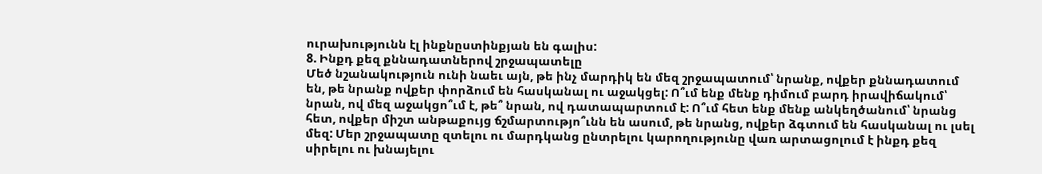ուրախությունն էլ ինքնըստինքյան են գալիս:
8. Ինքդ քեզ քննադատներով շրջապատելը
Մեծ նշանակություն ունի նաեւ այն, թե ինչ մարդիկ են մեզ շրջապատում՝ նրանք, ովքեր քննադատում են, թե նրանք ովքեր փորձում են հասկանալ ու աջակցել: Ո՞ւմ ենք մենք դիմում բարդ իրավիճակում՝ նրան, ով մեզ աջակցո՞ւմ է, թե՞ նրան, ով դատապարտում է: Ո՞ւմ հետ ենք մենք անկեղծանում՝ նրանց հետ, ովքեր միշտ անթաքույց ճշմարտությո՞ւնն են ասում, թե նրանց, ովքեր ձգտում են հասկանալ ու լսել մեզ: Մեր շրջապատը զտելու ու մարդկանց ընտրելու կարողությունը վառ արտացոլում է ինքդ քեզ սիրելու ու խնայելու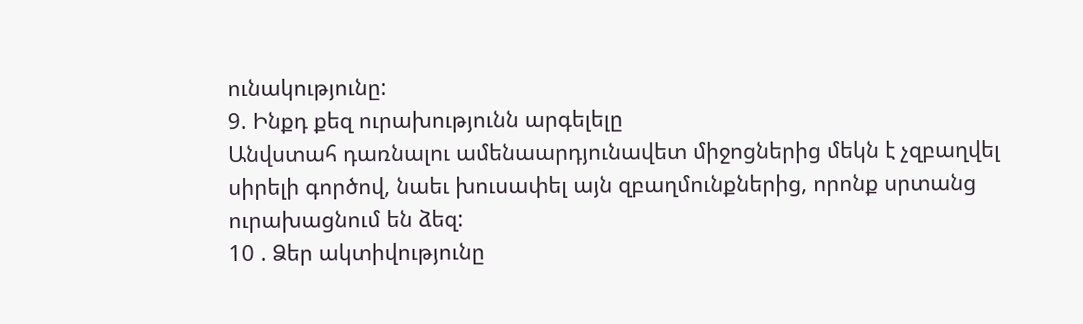ունակությունը:
9. Ինքդ քեզ ուրախությունն արգելելը
Անվստահ դառնալու ամենաարդյունավետ միջոցներից մեկն է չզբաղվել սիրելի գործով, նաեւ խուսափել այն զբաղմունքներից, որոնք սրտանց ուրախացնում են ձեզ:
10 . Ձեր ակտիվությունը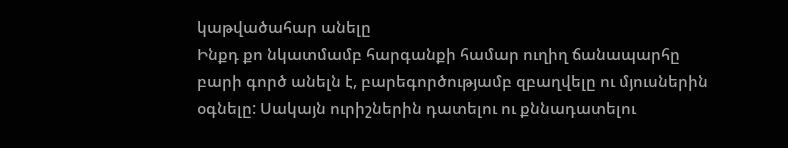կաթվածահար անելը
Ինքդ քո նկատմամբ հարգանքի համար ուղիղ ճանապարհը բարի գործ անելն է, բարեգործությամբ զբաղվելը ու մյուսներին օգնելը: Սակայն ուրիշներին դատելու ու քննադատելու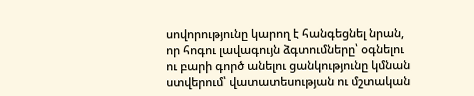սովորությունը կարող է հանգեցնել նրան, որ հոգու լավագույն ձգտումները՝ օգնելու ու բարի գործ անելու ցանկությունը կմնան ստվերում՝ վատատեսության ու մշտական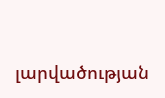լարվածության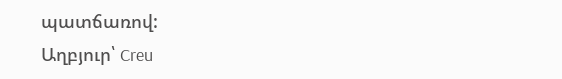պատճառով:
Աղբյուր՝ Creu